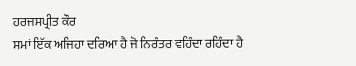ਹਰਜਸਪ੍ਰੀਤ ਕੌਰ
ਸਮਾਂ ਇੱਕ ਅਜਿਹਾ ਦਰਿਆ ਹੈ ਜੋ ਨਿਰੰਤਰ ਵਹਿੰਦਾ ਰਹਿੰਦਾ ਹੈ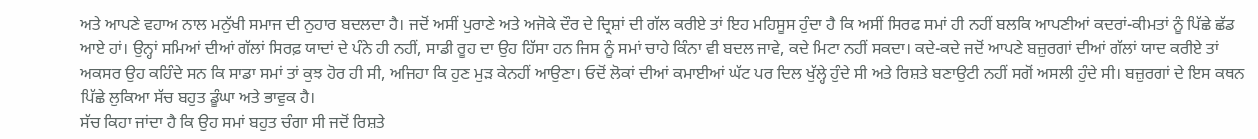ਅਤੇ ਆਪਣੇ ਵਹਾਅ ਨਾਲ ਮਨੁੱਖੀ ਸਮਾਜ ਦੀ ਨੁਹਾਰ ਬਦਲਦਾ ਹੈ। ਜਦੋਂ ਅਸੀਂ ਪੁਰਾਣੇ ਅਤੇ ਅਜੋਕੇ ਦੌਰ ਦੇ ਦ੍ਰਿਸ਼ਾਂ ਦੀ ਗੱਲ ਕਰੀਏ ਤਾਂ ਇਹ ਮਹਿਸੂਸ ਹੁੰਦਾ ਹੈ ਕਿ ਅਸੀਂ ਸਿਰਫ ਸਮਾਂ ਹੀ ਨਹੀਂ ਬਲਕਿ ਆਪਣੀਆਂ ਕਦਰਾਂ-ਕੀਮਤਾਂ ਨੂੰ ਪਿੱਛੇ ਛੱਡ ਆਏ ਹਾਂ। ਉਨ੍ਹਾਂ ਸਮਿਆਂ ਦੀਆਂ ਗੱਲਾਂ ਸਿਰਫ਼ ਯਾਦਾਂ ਦੇ ਪੰਨੇ ਹੀ ਨਹੀਂ, ਸਾਡੀ ਰੂਹ ਦਾ ਉਹ ਹਿੱਸਾ ਹਨ ਜਿਸ ਨੂੰ ਸਮਾਂ ਚਾਹੇ ਕਿੰਨਾ ਵੀ ਬਦਲ ਜਾਵੇ, ਕਦੇ ਮਿਟਾ ਨਹੀਂ ਸਕਦਾ। ਕਦੇ-ਕਦੇ ਜਦੋਂ ਆਪਣੇ ਬਜ਼ੁਰਗਾਂ ਦੀਆਂ ਗੱਲਾਂ ਯਾਦ ਕਰੀਏ ਤਾਂ ਅਕਸਰ ਉਹ ਕਹਿੰਦੇ ਸਨ ਕਿ ਸਾਡਾ ਸਮਾਂ ਤਾਂ ਕੁਝ ਹੋਰ ਹੀ ਸੀ, ਅਜਿਹਾ ਕਿ ਹੁਣ ਮੁੜ ਕੇਨਹੀਂ ਆਉਣਾ। ਓਦੋਂ ਲੋਕਾਂ ਦੀਆਂ ਕਮਾਈਆਂ ਘੱਟ ਪਰ ਦਿਲ ਖੁੱਲ੍ਹੇ ਹੁੰਦੇ ਸੀ ਅਤੇ ਰਿਸ਼ਤੇ ਬਣਾਉਟੀ ਨਹੀਂ ਸਗੋਂ ਅਸਲੀ ਹੁੰਦੇ ਸੀ। ਬਜ਼ੁਰਗਾਂ ਦੇ ਇਸ ਕਥਨ ਪਿੱਛੇ ਲੁਕਿਆ ਸੱਚ ਬਹੁਤ ਡੂੰਘਾ ਅਤੇ ਭਾਵੁਕ ਹੈ।
ਸੱਚ ਕਿਹਾ ਜਾਂਦਾ ਹੈ ਕਿ ਉਹ ਸਮਾਂ ਬਹੁਤ ਚੰਗਾ ਸੀ ਜਦੋਂ ਰਿਸ਼ਤੇ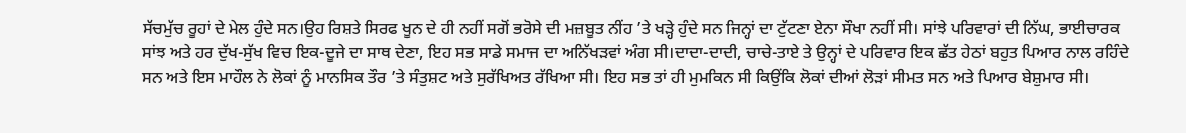ਸੱਚਮੁੱਚ ਰੂਹਾਂ ਦੇ ਮੇਲ ਹੁੰਦੇ ਸਨ।ਉਹ ਰਿਸ਼ਤੇ ਸਿਰਫ ਖੂਨ ਦੇ ਹੀ ਨਹੀਂ ਸਗੋਂ ਭਰੋਸੇ ਦੀ ਮਜ਼ਬੂਤ ਨੀਂਹ ’ਤੇ ਖੜ੍ਹੇ ਹੁੰਦੇ ਸਨ ਜਿਨ੍ਹਾਂ ਦਾ ਟੁੱਟਣਾ ਏਨਾ ਸੌਖਾ ਨਹੀਂ ਸੀ। ਸਾਂਝੇ ਪਰਿਵਾਰਾਂ ਦੀ ਨਿੱਘ, ਭਾਈਚਾਰਕ ਸਾਂਝ ਅਤੇ ਹਰ ਦੁੱਖ-ਸੁੱਖ ਵਿਚ ਇਕ-ਦੂਜੇ ਦਾ ਸਾਥ ਦੇਣਾ, ਇਹ ਸਭ ਸਾਡੇ ਸਮਾਜ ਦਾ ਅਨਿੱਖੜਵਾਂ ਅੰਗ ਸੀ।ਦਾਦਾ-ਦਾਦੀ, ਚਾਚੇ-ਤਾਏ ਤੇ ਉਨ੍ਹਾਂ ਦੇ ਪਰਿਵਾਰ ਇਕ ਛੱਤ ਹੇਠਾਂ ਬਹੁਤ ਪਿਆਰ ਨਾਲ ਰਹਿੰਦੇ ਸਨ ਅਤੇ ਇਸ ਮਾਹੌਲ ਨੇ ਲੋਕਾਂ ਨੂੰ ਮਾਨਸਿਕ ਤੌਰ ’ਤੇ ਸੰਤੁਸ਼ਟ ਅਤੇ ਸੁਰੱਖਿਅਤ ਰੱਖਿਆ ਸੀ। ਇਹ ਸਭ ਤਾਂ ਹੀ ਮੁਮਕਿਨ ਸੀ ਕਿਉਂਕਿ ਲੋਕਾਂ ਦੀਆਂ ਲੋੜਾਂ ਸੀਮਤ ਸਨ ਅਤੇ ਪਿਆਰ ਬੇਸ਼ੁਮਾਰ ਸੀ।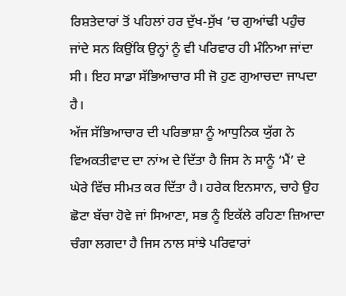ਰਿਸ਼ਤੇਦਾਰਾਂ ਤੋਂ ਪਹਿਲਾਂ ਹਰ ਦੁੱਖ-ਸੁੱਖ ’ਚ ਗੁਆਂਢੀ ਪਹੁੰਚ ਜਾਂਦੇ ਸਨ ਕਿਉਂਕਿ ਉਨ੍ਹਾਂ ਨੂੰ ਵੀ ਪਰਿਵਾਰ ਹੀ ਮੰਨਿਆ ਜਾਂਦਾ ਸੀ। ਇਹ ਸਾਡਾ ਸੱਭਿਆਚਾਰ ਸੀ ਜੋ ਹੁਣ ਗੁਆਚਦਾ ਜਾਪਦਾ ਹੈ।
ਅੱਜ ਸੱਭਿਆਚਾਰ ਦੀ ਪਰਿਭਾਸ਼ਾ ਨੂੰ ਆਧੁਨਿਕ ਯੁੱਗ ਨੇ ਵਿਅਕਤੀਵਾਦ ਦਾ ਨਾਂਅ ਦੇ ਦਿੱਤਾ ਹੈ ਜਿਸ ਨੇ ਸਾਨੂੰ ‘ਮੈਂ’ ਦੇ ਘੇਰੇ ਵਿੱਚ ਸੀਮਤ ਕਰ ਦਿੱਤਾ ਹੈ। ਹਰੇਕ ਇਨਸਾਨ, ਚਾਹੇ ਉਹ ਛੋਟਾ ਬੱਚਾ ਹੋਵੇ ਜਾਂ ਸਿਆਣਾ, ਸਭ ਨੂੰ ਇਕੱਲੇ ਰਹਿਣਾ ਜ਼ਿਆਦਾ ਚੰਗਾ ਲਗਦਾ ਹੈ ਜਿਸ ਨਾਲ ਸਾਂਝੇ ਪਰਿਵਾਰਾਂ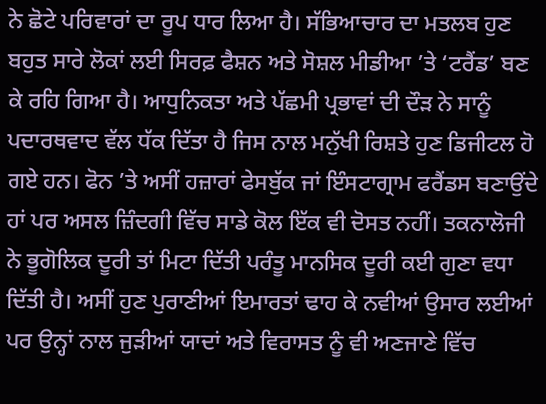ਨੇ ਛੋਟੇ ਪਰਿਵਾਰਾਂ ਦਾ ਰੂਪ ਧਾਰ ਲਿਆ ਹੈ। ਸੱਭਿਆਚਾਰ ਦਾ ਮਤਲਬ ਹੁਣ ਬਹੁਤ ਸਾਰੇ ਲੋਕਾਂ ਲਈ ਸਿਰਫ਼ ਫੈਸ਼ਨ ਅਤੇ ਸੋਸ਼ਲ ਮੀਡੀਆ ’ਤੇ ‘ਟਰੈਂਡ’ ਬਣ ਕੇ ਰਹਿ ਗਿਆ ਹੈ। ਆਧੁਨਿਕਤਾ ਅਤੇ ਪੱਛਮੀ ਪ੍ਰਭਾਵਾਂ ਦੀ ਦੌੜ ਨੇ ਸਾਨੂੰ ਪਦਾਰਥਵਾਦ ਵੱਲ ਧੱਕ ਦਿੱਤਾ ਹੈ ਜਿਸ ਨਾਲ ਮਨੁੱਖੀ ਰਿਸ਼ਤੇ ਹੁਣ ਡਿਜੀਟਲ ਹੋ ਗਏ ਹਨ। ਫੋਨ ’ਤੇ ਅਸੀਂ ਹਜ਼ਾਰਾਂ ਫੇਸਬੁੱਕ ਜਾਂ ਇੰਸਟਾਗ੍ਰਾਮ ਫਰੈਂਡਸ ਬਣਾਉਂਦੇ ਹਾਂ ਪਰ ਅਸਲ ਜ਼ਿੰਦਗੀ ਵਿੱਚ ਸਾਡੇ ਕੋਲ ਇੱਕ ਵੀ ਦੋਸਤ ਨਹੀਂ। ਤਕਨਾਲੋਜੀ ਨੇ ਭੂਗੋਲਿਕ ਦੂਰੀ ਤਾਂ ਮਿਟਾ ਦਿੱਤੀ ਪਰੰਤੂ ਮਾਨਸਿਕ ਦੂਰੀ ਕਈ ਗੁਣਾ ਵਧਾ ਦਿੱਤੀ ਹੈ। ਅਸੀਂ ਹੁਣ ਪੁਰਾਣੀਆਂ ਇਮਾਰਤਾਂ ਢਾਹ ਕੇ ਨਵੀਆਂ ਉਸਾਰ ਲਈਆਂ ਪਰ ਉਨ੍ਹਾਂ ਨਾਲ ਜੁੜੀਆਂ ਯਾਦਾਂ ਅਤੇ ਵਿਰਾਸਤ ਨੂੰ ਵੀ ਅਣਜਾਣੇ ਵਿੱਚ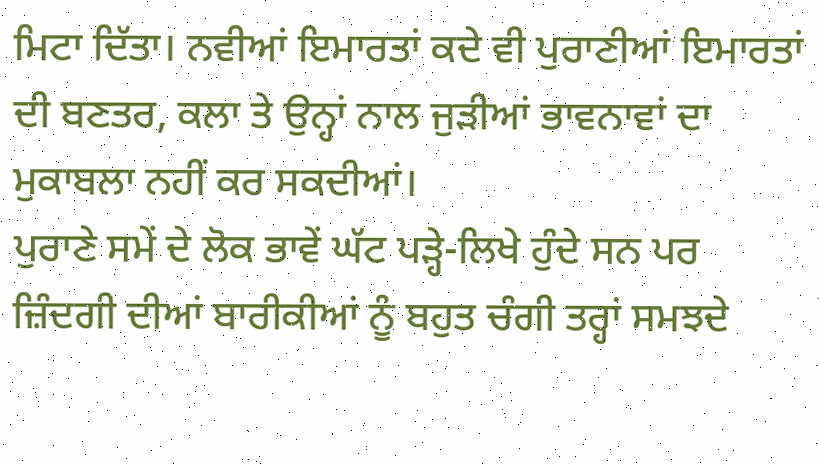ਮਿਟਾ ਦਿੱਤਾ। ਨਵੀਆਂ ਇਮਾਰਤਾਂ ਕਦੇ ਵੀ ਪੁਰਾਣੀਆਂ ਇਮਾਰਤਾਂ ਦੀ ਬਣਤਰ, ਕਲਾ ਤੇ ਉਨ੍ਹਾਂ ਨਾਲ ਜੁੜੀਆਂ ਭਾਵਨਾਵਾਂ ਦਾ ਮੁਕਾਬਲਾ ਨਹੀਂ ਕਰ ਸਕਦੀਆਂ।
ਪੁਰਾਣੇ ਸਮੇਂ ਦੇ ਲੋਕ ਭਾਵੇਂ ਘੱਟ ਪੜ੍ਹੇ-ਲਿਖੇ ਹੁੰਦੇ ਸਨ ਪਰ ਜ਼ਿੰਦਗੀ ਦੀਆਂ ਬਾਰੀਕੀਆਂ ਨੂੰ ਬਹੁਤ ਚੰਗੀ ਤਰ੍ਹਾਂ ਸਮਝਦੇ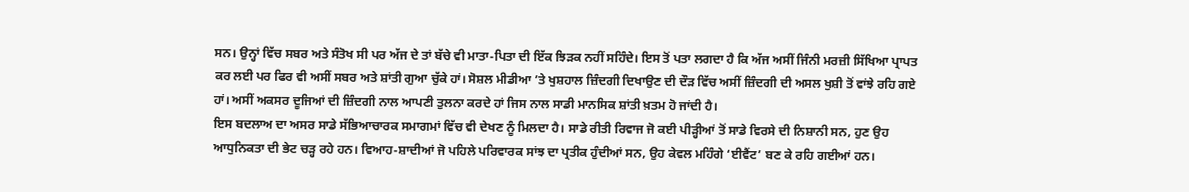ਸਨ। ਉਨ੍ਹਾਂ ਵਿੱਚ ਸਬਰ ਅਤੇ ਸੰਤੋਖ ਸੀ ਪਰ ਅੱਜ ਦੇ ਤਾਂ ਬੱਚੇ ਵੀ ਮਾਤਾ-ਪਿਤਾ ਦੀ ਇੱਕ ਝਿੜਕ ਨਹੀਂ ਸਹਿੰਦੇ। ਇਸ ਤੋਂ ਪਤਾ ਲਗਦਾ ਹੈ ਕਿ ਅੱਜ ਅਸੀਂ ਜਿੰਨੀ ਮਰਜ਼ੀ ਸਿੱਖਿਆ ਪ੍ਰਾਪਤ ਕਰ ਲਈ ਪਰ ਫਿਰ ਵੀ ਅਸੀਂ ਸਬਰ ਅਤੇ ਸ਼ਾਂਤੀ ਗੁਆ ਚੁੱਕੇ ਹਾਂ। ਸੋਸ਼ਲ ਮੀਡੀਆ ’ਤੇ ਖੁਸ਼ਹਾਲ ਜ਼ਿੰਦਗੀ ਦਿਖਾਉਣ ਦੀ ਦੌੜ ਵਿੱਚ ਅਸੀਂ ਜ਼ਿੰਦਗੀ ਦੀ ਅਸਲ ਖੁਸ਼ੀ ਤੋਂ ਵਾਂਝੇ ਰਹਿ ਗਏ ਹਾਂ। ਅਸੀਂ ਅਕਸਰ ਦੂਜਿਆਂ ਦੀ ਜ਼ਿੰਦਗੀ ਨਾਲ ਆਪਣੀ ਤੁਲਨਾ ਕਰਦੇ ਹਾਂ ਜਿਸ ਨਾਲ ਸਾਡੀ ਮਾਨਸਿਕ ਸ਼ਾਂਤੀ ਖ਼ਤਮ ਹੋ ਜਾਂਦੀ ਹੈ।
ਇਸ ਬਦਲਾਅ ਦਾ ਅਸਰ ਸਾਡੇ ਸੱਭਿਆਚਾਰਕ ਸਮਾਗਮਾਂ ਵਿੱਚ ਵੀ ਦੇਖਣ ਨੂੰ ਮਿਲਦਾ ਹੈ। ਸਾਡੇ ਰੀਤੀ ਰਿਵਾਜ ਜੋ ਕਈ ਪੀੜ੍ਹੀਆਂ ਤੋਂ ਸਾਡੇ ਵਿਰਸੇ ਦੀ ਨਿਸ਼ਾਨੀ ਸਨ, ਹੁਣ ਉਹ ਆਧੁਨਿਕਤਾ ਦੀ ਭੇਟ ਚੜ੍ਹ ਰਹੇ ਹਨ। ਵਿਆਹ-ਸ਼ਾਦੀਆਂ ਜੋ ਪਹਿਲੇ ਪਰਿਵਾਰਕ ਸਾਂਝ ਦਾ ਪ੍ਰਤੀਕ ਹੁੰਦੀਆਂ ਸਨ, ਉਹ ਕੇਵਲ ਮਹਿੰਗੇ ‘ਈਵੈਂਟ’ ਬਣ ਕੇ ਰਹਿ ਗਈਆਂ ਹਨ।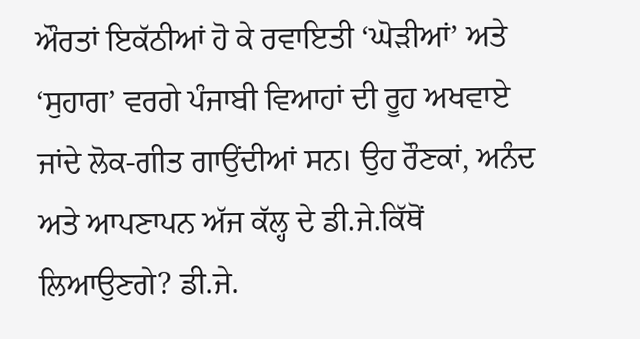ਔਰਤਾਂ ਇਕੱਠੀਆਂ ਹੋ ਕੇ ਰਵਾਇਤੀ ‘ਘੋੜੀਆਂ’ ਅਤੇ ‘ਸੁਹਾਗ’ ਵਰਗੇ ਪੰਜਾਬੀ ਵਿਆਹਾਂ ਦੀ ਰੂਹ ਅਖਵਾਏ ਜਾਂਦੇ ਲੋਕ-ਗੀਤ ਗਾਉਂਦੀਆਂ ਸਨ। ਉਹ ਰੌਣਕਾਂ, ਅਨੰਦ ਅਤੇ ਆਪਣਾਪਨ ਅੱਜ ਕੱਲ੍ਹ ਦੇ ਡੀ.ਜੇ.ਕਿੱਥੋਂ ਲਿਆਉਣਗੇ? ਡੀ.ਜੇ.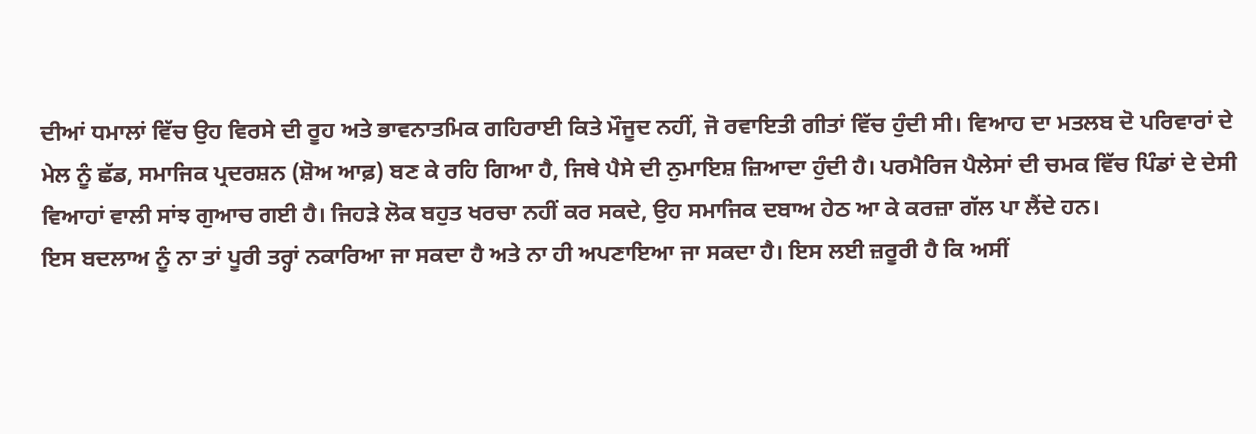ਦੀਆਂ ਧਮਾਲਾਂ ਵਿੱਚ ਉਹ ਵਿਰਸੇ ਦੀ ਰੂਹ ਅਤੇ ਭਾਵਨਾਤਮਿਕ ਗਹਿਰਾਈ ਕਿਤੇ ਮੌਜੂਦ ਨਹੀਂ, ਜੋ ਰਵਾਇਤੀ ਗੀਤਾਂ ਵਿੱਚ ਹੁੰਦੀ ਸੀ। ਵਿਆਹ ਦਾ ਮਤਲਬ ਦੋ ਪਰਿਵਾਰਾਂ ਦੇ ਮੇਲ ਨੂੰ ਛੱਡ, ਸਮਾਜਿਕ ਪ੍ਰਦਰਸ਼ਨ (ਸ਼ੋਅ ਆਫ਼) ਬਣ ਕੇ ਰਹਿ ਗਿਆ ਹੈ, ਜਿਥੇ ਪੈਸੇ ਦੀ ਨੁਮਾਇਸ਼ ਜ਼ਿਆਦਾ ਹੁੰਦੀ ਹੈ। ਪਰਮੈਰਿਜ ਪੈਲੇਸਾਂ ਦੀ ਚਮਕ ਵਿੱਚ ਪਿੰਡਾਂ ਦੇ ਦੇਸੀ ਵਿਆਹਾਂ ਵਾਲੀ ਸਾਂਝ ਗੁਆਚ ਗਈ ਹੈ। ਜਿਹੜੇ ਲੋਕ ਬਹੁਤ ਖਰਚਾ ਨਹੀਂ ਕਰ ਸਕਦੇ, ਉਹ ਸਮਾਜਿਕ ਦਬਾਅ ਹੇਠ ਆ ਕੇ ਕਰਜ਼ਾ ਗੱਲ ਪਾ ਲੈਂਦੇ ਹਨ।
ਇਸ ਬਦਲਾਅ ਨੂੰ ਨਾ ਤਾਂ ਪੂਰੀ ਤਰ੍ਹਾਂ ਨਕਾਰਿਆ ਜਾ ਸਕਦਾ ਹੈ ਅਤੇ ਨਾ ਹੀ ਅਪਣਾਇਆ ਜਾ ਸਕਦਾ ਹੈ। ਇਸ ਲਈ ਜ਼ਰੂਰੀ ਹੈ ਕਿ ਅਸੀਂ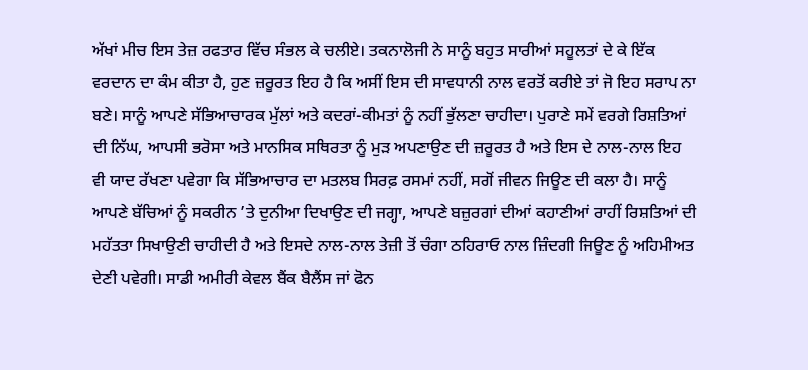ਅੱਖਾਂ ਮੀਚ ਇਸ ਤੇਜ਼ ਰਫਤਾਰ ਵਿੱਚ ਸੰਭਲ ਕੇ ਚਲੀਏ। ਤਕਨਾਲੋਜੀ ਨੇ ਸਾਨੂੰ ਬਹੁਤ ਸਾਰੀਆਂ ਸਹੂਲਤਾਂ ਦੇ ਕੇ ਇੱਕ ਵਰਦਾਨ ਦਾ ਕੰਮ ਕੀਤਾ ਹੈ, ਹੁਣ ਜ਼ਰੂਰਤ ਇਹ ਹੈ ਕਿ ਅਸੀਂ ਇਸ ਦੀ ਸਾਵਧਾਨੀ ਨਾਲ ਵਰਤੋਂ ਕਰੀਏ ਤਾਂ ਜੋ ਇਹ ਸਰਾਪ ਨਾ ਬਣੇ। ਸਾਨੂੰ ਆਪਣੇ ਸੱਭਿਆਚਾਰਕ ਮੁੱਲਾਂ ਅਤੇ ਕਦਰਾਂ-ਕੀਮਤਾਂ ਨੂੰ ਨਹੀਂ ਭੁੱਲਣਾ ਚਾਹੀਦਾ। ਪੁਰਾਣੇ ਸਮੇਂ ਵਰਗੇ ਰਿਸ਼ਤਿਆਂ ਦੀ ਨਿੱਘ, ਆਪਸੀ ਭਰੋਸਾ ਅਤੇ ਮਾਨਸਿਕ ਸਥਿਰਤਾ ਨੂੰ ਮੁੜ ਅਪਣਾਉਣ ਦੀ ਜ਼ਰੂਰਤ ਹੈ ਅਤੇ ਇਸ ਦੇ ਨਾਲ-ਨਾਲ ਇਹ ਵੀ ਯਾਦ ਰੱਖਣਾ ਪਵੇਗਾ ਕਿ ਸੱਭਿਆਚਾਰ ਦਾ ਮਤਲਬ ਸਿਰਫ਼ ਰਸਮਾਂ ਨਹੀਂ, ਸਗੋਂ ਜੀਵਨ ਜਿਊਣ ਦੀ ਕਲਾ ਹੈ। ਸਾਨੂੰ ਆਪਣੇ ਬੱਚਿਆਂ ਨੂੰ ਸਕਰੀਨ ’ਤੇ ਦੁਨੀਆ ਦਿਖਾਉਣ ਦੀ ਜਗ੍ਹਾ, ਆਪਣੇ ਬਜ਼ੁਰਗਾਂ ਦੀਆਂ ਕਹਾਣੀਆਂ ਰਾਹੀਂ ਰਿਸ਼ਤਿਆਂ ਦੀ ਮਹੱਤਤਾ ਸਿਖਾਉਣੀ ਚਾਹੀਦੀ ਹੈ ਅਤੇ ਇਸਦੇ ਨਾਲ-ਨਾਲ ਤੇਜ਼ੀ ਤੋਂ ਚੰਗਾ ਠਹਿਰਾਓ ਨਾਲ ਜ਼ਿੰਦਗੀ ਜਿਊਣ ਨੂੰ ਅਹਿਮੀਅਤ ਦੇਣੀ ਪਵੇਗੀ। ਸਾਡੀ ਅਮੀਰੀ ਕੇਵਲ ਬੈਂਕ ਬੈਲੈਂਸ ਜਾਂ ਫੋਨ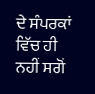ਦੇ ਸੰਪਰਕਾਂ ਵਿੱਚ ਹੀ ਨਹੀਂ ਸਗੋਂ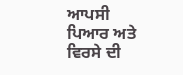ਆਪਸੀ ਪਿਆਰ ਅਤੇ ਵਿਰਸੇ ਦੀ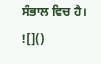ਸੰਭਾਲ ਵਿਚ ਹੈ।
![]()